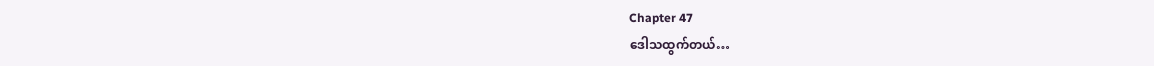Chapter 47
ဒေါသထွက်တယ်…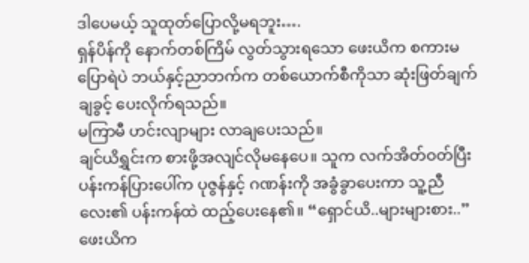ဒါပေမယ့် သူထုတ်ပြောလို့မရဘူး….
ရှန်ပိန်ကို နောက်တစ်ကြိမ် လွတ်သွားရသော ဖေးယိက စကားမပြောရဲပဲ ဘယ်နှင့်ညာဘက်က တစ်ယောက်စီကိုသာ ဆုံးဖြတ်ချက်ချခွင့် ပေးလိုက်ရသည်။
မကြာမီ ဟင်းလျာများ လာချပေးသည်။
ချင်ယိရွှင်းက စားဖို့အလျင်လိုမနေပေ။ သူက လက်အိတ်ဝတ်ပြီး ပန်းကန်ပြားပေါ်က ပုဇွန်နှင့် ဂဏန်းကို အခွံခွာပေးကာ သူ့ညီလေး၏ ပန်းကန်ထဲ ထည့်ပေးနေ၏။ “ရှောင်ယိ..များများစား..”
ဖေးယိက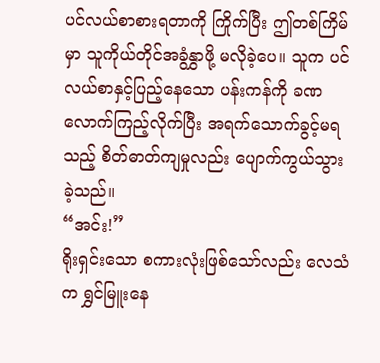ပင်လယ်စာစားရတာကို ကြိုက်ပြီး ဤတစ်ကြိမ်မှာ သူကိုယ်တိုင်အခွံနွှာဖို့ မလိုခဲ့ပေ။ သူက ပင်လယ်စာနှင့်ပြည့်နေသော ပန်းကန်ကို ခဏလောက်ကြည့်လိုက်ပြီး အရက်သောက်ခွင့်မရသည့် စိတ်ဓာတ်ကျမှုလည်း ပျောက်ကွယ်သွားခဲ့သည်။
“အင်း!”
ရိုးရှင်းသော စကားလုံးဖြစ်သော်လည်း လေသံက ရွှင်မြူးနေ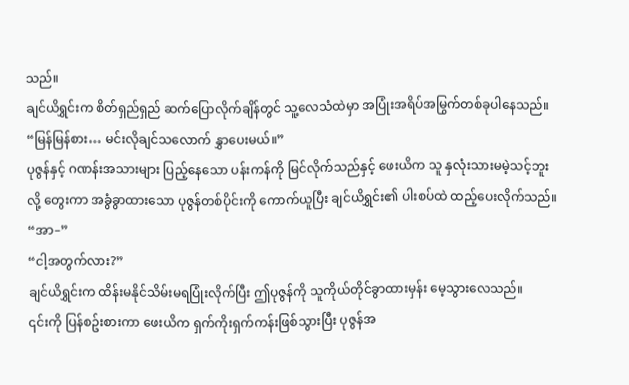သည်။
ချင်ယိရွှင်းက စိတ်ရှည်ရှည် ဆက်ပြောလိုက်ချိန်တွင် သူ့လေသံထဲမှာ အပြုံးအရိပ်အမြွက်တစ်ခုပါနေသည်။ “မြန်မြန်စား… မင်းလိုချင်သလောက် နွှာပေးမယ်။”
ပုဇွန်နှင့် ဂဏန်းအသားများ ပြည့်နေသော ပန်းကန်ကို မြင်လိုက်သည်နှင့် ဖေးယိက သူ နှလုံးသားမမဲ့သင့်ဘူးလို့ တွေးကာ အခွံခွာထားသော ပုဇွန်တစ်ပိုင်းကို ကောက်ယူပြီး ချင်ယိရွှင်း၏ ပါးစပ်ထဲ ထည့်ပေးလိုက်သည်။
“အာ–”
“ငါ့အတွက်လား?”
ချင်ယိရွှင်းက ထိန်းမနိုင်သိမ်းမရပြုံးလိုက်ပြီး ဤပုဇွန်ကို သူကိုယ်တိုင်ခွာထားမှန်း မေ့သွားလေသည်။
၎င်းကို ပြန်စဥ်းစားကာ ဖေးယိက ရှက်ကိုးရှက်ကန်းဖြစ်သွားပြီး ပုဇွန်အ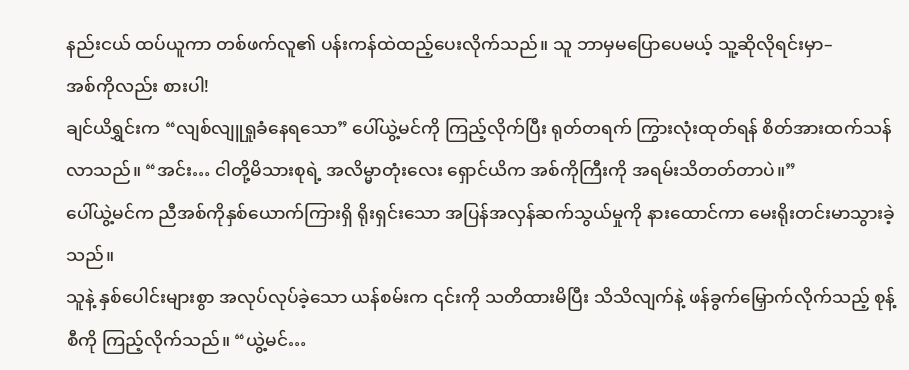နည်းငယ် ထပ်ယူကာ တစ်ဖက်လူ၏ ပန်းကန်ထဲထည့်ပေးလိုက်သည်။ သူ ဘာမှမပြောပေမယ့် သူ့ဆိုလိုရင်းမှာ–
အစ်ကိုလည်း စားပါ!
ချင်ယိရွှင်းက “လျစ်လျူရှုခံနေရသော” ပေါ်ယွဲ့မင်ကို ကြည့်လိုက်ပြီး ရုတ်တရက် ကြွားလုံးထုတ်ရန် စိတ်အားထက်သန်လာသည်။ “အင်း… ငါတို့မိသားစုရဲ့ အလိမ္မာတုံးလေး ရှောင်ယိက အစ်ကိုကြီးကို အရမ်းသိတတ်တာပဲ။”
ပေါ်ယွဲ့မင်က ညီအစ်ကိုနှစ်ယောက်ကြားရှိ ရိုးရှင်းသော အပြန်အလှန်ဆက်သွယ်မှုကို နားထောင်ကာ မေးရိုးတင်းမာသွားခဲ့သည်။
သူနဲ့ နှစ်ပေါင်းများစွာ အလုပ်လုပ်ခဲ့သော ယန်စမ်းက ၎င်းကို သတိထားမိပြီး သိသိလျက်နဲ့ ဖန်ခွက်မြှောက်လိုက်သည့် စုန့်စီကို ကြည့်လိုက်သည်။ “ယွဲ့မင်…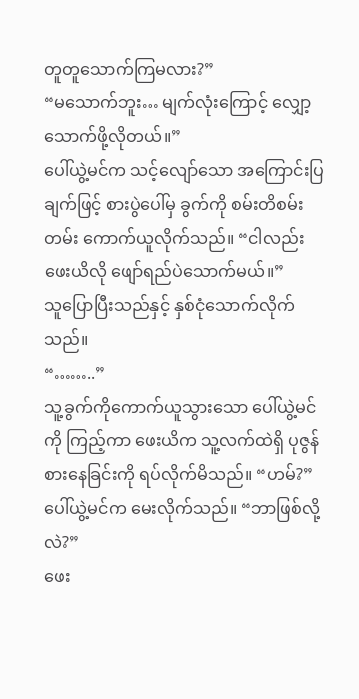တူတူသောက်ကြမလား?”
“မသောက်ဘူး… မျက်လုံးကြောင့် လျှော့သောက်ဖို့လိုတယ်။”
ပေါ်ယွဲ့မင်က သင့်လျော်သော အကြောင်းပြချက်ဖြင့် စားပွဲပေါ်မှ ခွက်ကို စမ်းတိစမ်းတမ်း ကောက်ယူလိုက်သည်။ “ငါလည်း ဖေးယိလို ဖျော်ရည်ပဲသောက်မယ်။”
သူပြောပြီးသည်နှင့် နှစ်ငုံသောက်လိုက်သည်။
“……..”
သူ့ခွက်ကိုကောက်ယူသွားသော ပေါ်ယွဲ့မင်ကို ကြည့်ကာ ဖေးယိက သူ့လက်ထဲရှိ ပုဇွန်စားနေခြင်းကို ရပ်လိုက်မိသည်။ “ဟမ်?”
ပေါ်ယွဲ့မင်က မေးလိုက်သည်။ “ဘာဖြစ်လို့လဲ?”
ဖေး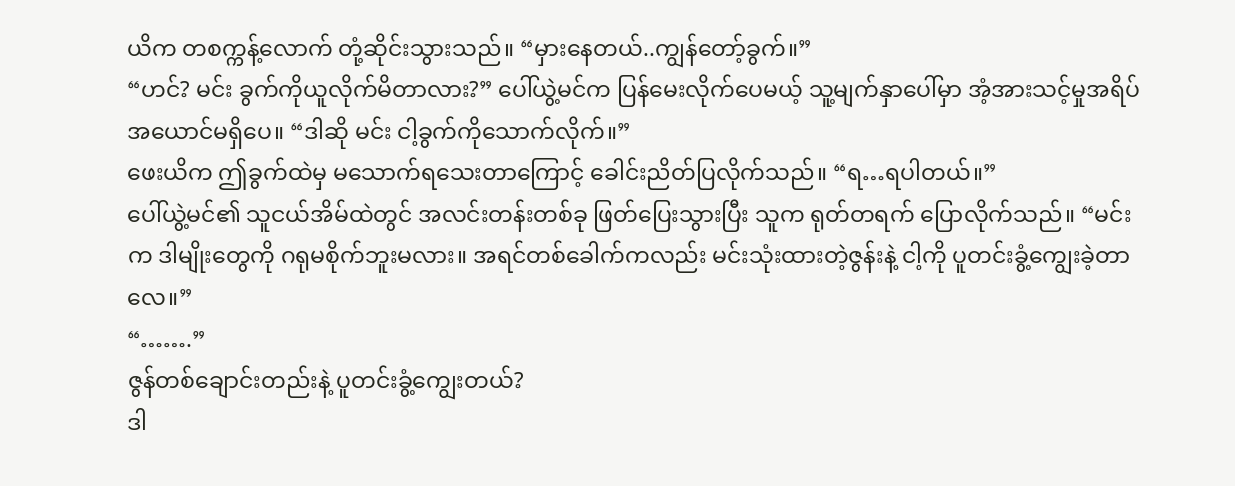ယိက တစက္ကန့်လောက် တုံ့ဆိုင်းသွားသည်။ “မှားနေတယ်..ကျွန်တော့်ခွက်။”
“ဟင်? မင်း ခွက်ကိုယူလိုက်မိတာလား?” ပေါ်ယွဲ့မင်က ပြန်မေးလိုက်ပေမယ့် သူ့မျက်နှာပေါ်မှာ အံ့အားသင့်မှုအရိပ်အယောင်မရှိပေ။ “ဒါဆို မင်း ငါ့ခွက်ကိုသောက်လိုက်။”
ဖေးယိက ဤခွက်ထဲမှ မသောက်ရသေးတာကြောင့် ခေါင်းညိတ်ပြလိုက်သည်။ “ရ…ရပါတယ်။”
ပေါ်ယွဲ့မင်၏ သူငယ်အိမ်ထဲတွင် အလင်းတန်းတစ်ခု ဖြတ်ပြေးသွားပြီး သူက ရုတ်တရက် ပြောလိုက်သည်။ “မင်းက ဒါမျိုးတွေကို ဂရုမစိုက်ဘူးမလား။ အရင်တစ်ခေါက်ကလည်း မင်းသုံးထားတဲ့ဇွန်းနဲ့ ငါ့ကို ပူတင်းခွံ့ကျွေးခဲ့တာလေ။”
“…….”
ဇွန်တစ်ချောင်းတည်းနဲ့ ပူတင်းခွံ့ကျွေးတယ်?
ဒါ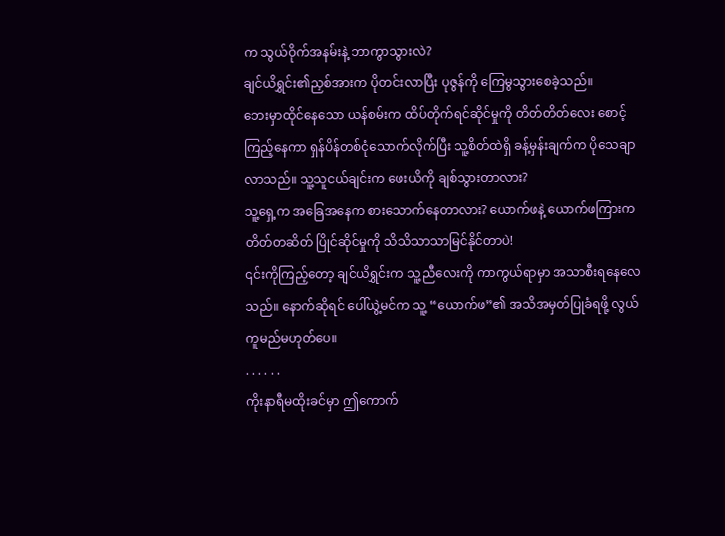က သွယ်ဝိုက်အနမ်းနဲ့ ဘာကွာသွားလဲ?
ချင်ယိရွှင်း၏ညှစ်အားက ပိုတင်းလာပြီး ပုဇွန်ကို ကြေမွသွားစေခဲ့သည်။
ဘေးမှာထိုင်နေသော ယန်စမ်းက ထိပ်တိုက်ရင်ဆိုင်မှုကို တိတ်တိတ်လေး စောင့်ကြည့်နေကာ ရှန်ပိန်တစ်ငုံသောက်လိုက်ပြီး သူ့စိတ်ထဲရှိ ခန့်မှန်းချက်က ပိုသေချာလာသည်။ သူ့သူငယ်ချင်းက ဖေးယိကို ချစ်သွားတာလား?
သူ့ရှေ့က အခြေအနေက စားသောက်နေတာလား? ယောက်ဖနဲ့ ယောက်ဖကြားက တိတ်တဆိတ် ပြိုင်ဆိုင်မှုကို သိသိသာသာမြင်နိုင်တာပဲ!
၎င်းကိုကြည့်တော့ ချင်ယိရွှင်းက သူ့ညီလေးကို ကာကွယ်ရာမှာ အသာစီးရနေလေသည်။ နောက်ဆိုရင် ပေါ်ယွဲ့မင်က သူ့ “ယောက်ဖ”၏ အသိအမှတ်ပြုခံရဖို့ လွယ်ကူမည်မဟုတ်ပေ။
. . . . . .
ကိုးနာရီမထိုးခင်မှာ ဤကောက်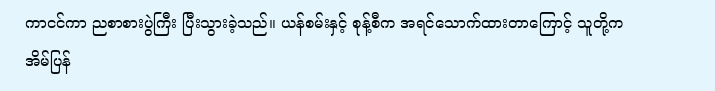ကာငင်ကာ ညစာစားပွဲကြီး ပြီးသွားခဲ့သည်။ ယန်စမ်းနှင့် စုန့်စီက အရင်သောက်ထားတာကြောင့် သူတို့က အိမ်ပြန်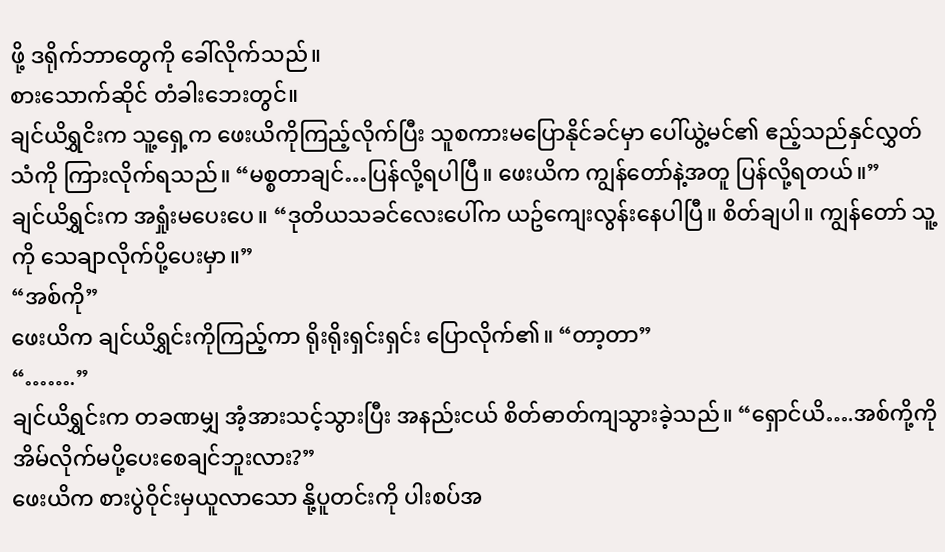ဖို့ ဒရိုက်ဘာတွေကို ခေါ်လိုက်သည်။
စားသောက်ဆိုင် တံခါးဘေးတွင်။
ချင်ယိရွှငိးက သူ့ရှေ့က ဖေးယိကိုကြည့်လိုက်ပြီး သူစကားမပြောနိုင်ခင်မှာ ပေါ်ယွဲ့မင်၏ ဧည့်သည်နှင်လွှတ်သံကို ကြားလိုက်ရသည်။ “မစ္စတာချင်…ပြန်လို့ရပါပြီ။ ဖေးယိက ကျွန်တော်နဲ့အတူ ပြန်လို့ရတယ်။”
ချင်ယိရွှင်းက အရှုံးမပေးပေ။ “ဒုတိယသခင်လေးပေါ်က ယဥ်ကျေးလွန်းနေပါပြီ။ စိတ်ချပါ။ ကျွန်တော် သူ့ကို သေချာလိုက်ပို့ပေးမှာ။”
“အစ်ကို”
ဖေးယိက ချင်ယိရွှင်းကိုကြည့်ကာ ရိုးရိုးရှင်းရှင်း ပြောလိုက်၏။ “တာ့တာ”
“…….”
ချင်ယိရွှင်းက တခဏမျှ အံ့အားသင့်သွားပြီး အနည်းငယ် စိတ်ဓာတ်ကျသွားခဲ့သည်။ “ရှောင်ယိ….အစ်ကို့ကို အိမ်လိုက်မပို့ပေးစေချင်ဘူးလား?”
ဖေးယိက စားပွဲဝိုင်းမှယူလာသော နို့ပူတင်းကို ပါးစပ်အ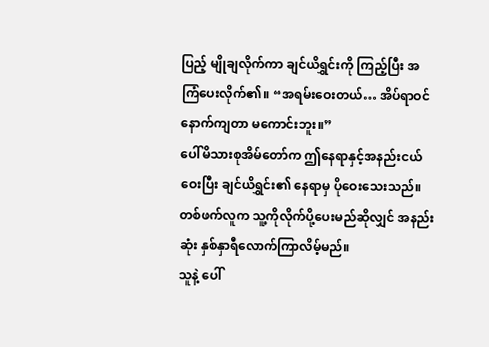ပြည့် မျိုချလိုက်ကာ ချင်ယိရွှင်းကို ကြည့်ပြီး အကြံပေးလိုက်၏။ “အရမ်းဝေးတယ်… အိပ်ရာဝင်နောက်ကျတာ မကောင်းဘူး။”
ပေါ်မိသားစုအိမ်တော်က ဤနေရာနှင့်အနည်းငယ်ဝေးပြီး ချင်ယိရွှင်း၏ နေရာမှ ပိုဝေးသေးသည်။ တစ်ဖက်လူက သူ့ကိုလိုက်ပို့ပေးမည်ဆိုလျှင် အနည်းဆုံး နှစ်နှာရီလောက်ကြာလိမ့်မည်။
သူနဲ့ ပေါ်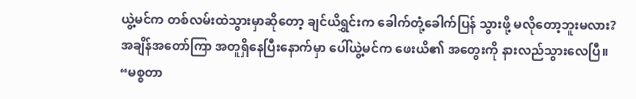ယွဲ့မင်က တစ်လမ်းထဲသွားမှာဆိုတော့ ချင်ယိရွှင်းက ခေါက်တုံ့ခေါက်ပြန် သွားဖို့ မလိုတော့ဘူးမလား?
အချိန်အတော်ကြာ အတူရှိနေပြီးနောက်မှာ ပေါ်ယွဲ့မင်က ဖေးယိ၏ အတွေးကို နားလည်သွားလေပြီ။ “မစ္စတာ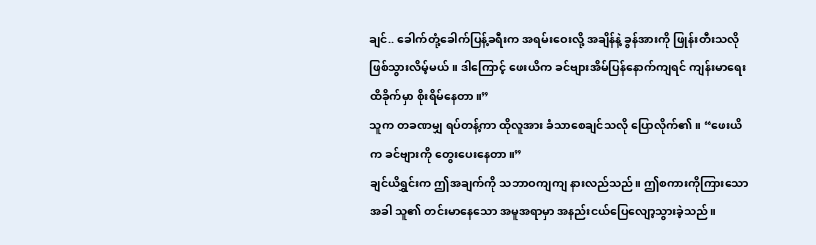ချင်.. ခေါက်တုံ့ခေါက်ပြန့်ခရီးက အရမ်းဝေးလို့ အချိန်နဲ့ ခွန်အားကို ဖြုန်းတီးသလို ဖြစ်သွားလိမ့်မယ်။ ဒါကြောင့် ဖေးယိက ခင်ဗျားအိမ်ပြန်နောက်ကျရင် ကျန်းမာရေးထိခိုက်မှာ စိုးရိမ်နေတာ။”
သူက တခဏမျှ ရပ်တန့်ကာ ထိုလူအား ခံသာစေချင်သလို ပြောလိုက်၏။ “ဖေးယိက ခင်ဗျားကို တွေးပေးနေတာ။”
ချင်ယိရွှင်းက ဤအချက်ကို သဘာဝကျကျ နားလည်သည်။ ဤစကားကိုကြားသောအခါ သူ၏ တင်းမာနေသော အမူအရာမှာ အနည်းငယ်ပြေလျော့သွားခဲ့သည်။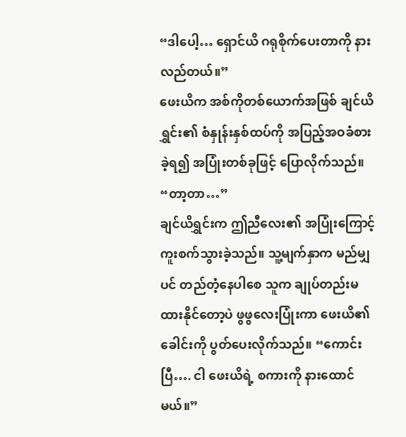“ဒါပေါ့… ရှောင်ယိ ဂရုစိုက်ပေးတာကို နားလည်တယ်။”
ဖေးယိက အစ်ကိုတစ်ယောက်အဖြစ် ချင်ယိရွှင်း၏ စံနှုန်းနှစ်ထပ်ကို အပြည့်အဝခံစားခဲ့ရ၍ အပြုံးတစ်ခုဖြင့် ပြောလိုက်သည်။ “တာ့တာ…”
ချင်ယိရွှင်းက ဤညီလေး၏ အပြုံးကြောင့် ကူးစက်သွားခဲ့သည်။ သူ့မျက်နှာက မည်မျှပင် တည်တံ့နေပါစေ သူက ချုပ်တည်းမထားနိုင်တော့ပဲ ဖွဖွလေးပြုံးကာ ဖေးယိ၏ခေါင်းကို ပွတ်ပေးလိုက်သည်။ “ကောင်းပြီ…. ငါ ဖေးယိရဲ့ စကားကို နားထောင်မယ်။”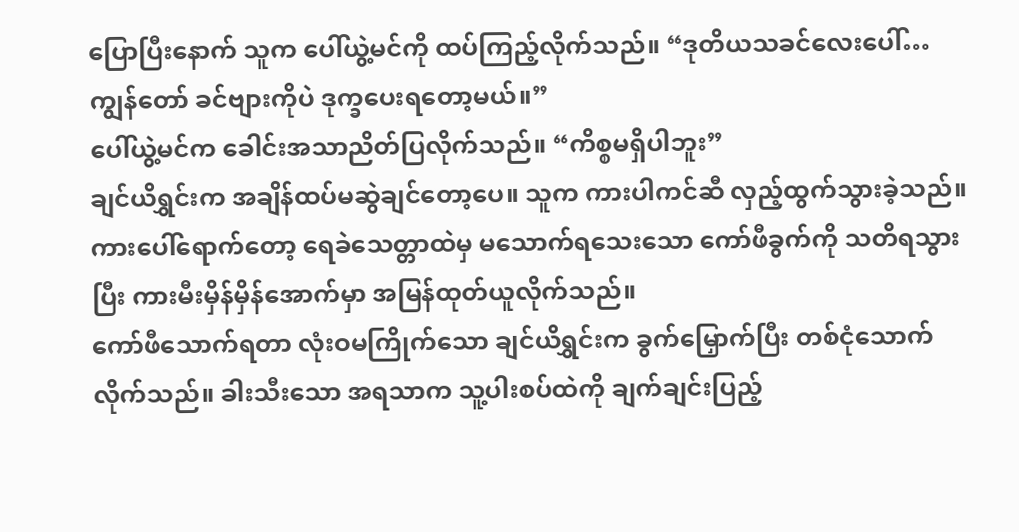ပြောပြီးနောက် သူက ပေါ်ယွဲ့မင်ကို ထပ်ကြည့်လိုက်သည်။ “ဒုတိယသခင်လေးပေါ်… ကျွန်တော် ခင်ဗျားကိုပဲ ဒုက္ခပေးရတော့မယ်။”
ပေါ်ယွဲ့မင်က ခေါင်းအသာညိတ်ပြလိုက်သည်။ “ကိစ္စမရှိပါဘူး”
ချင်ယိရွှင်းက အချိန်ထပ်မဆွဲချင်တော့ပေ။ သူက ကားပါကင်ဆီ လှည့်ထွက်သွားခဲ့သည်။
ကားပေါ်ရောက်တော့ ရေခဲသေတ္တာထဲမှ မသောက်ရသေးသော ကော်ဖီခွက်ကို သတိရသွားပြီး ကားမီးမှိန်မှိန်အောက်မှာ အမြန်ထုတ်ယူလိုက်သည်။
ကော်ဖီသောက်ရတာ လုံးဝမကြိုက်သော ချင်ယိရွှင်းက ခွက်မြှောက်ပြီး တစ်ငုံသောက်လိုက်သည်။ ခါးသီးသော အရသာက သူ့ပါးစပ်ထဲကို ချက်ချင်းပြည့်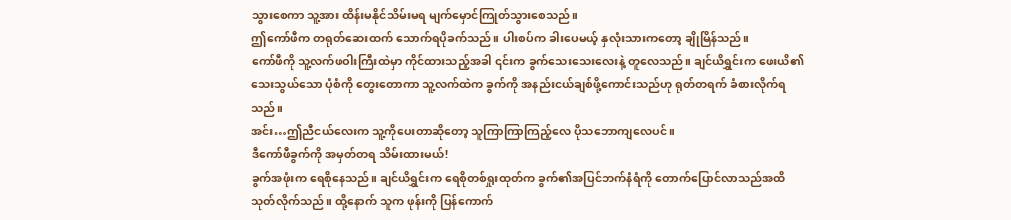သွားစေကာ သူ့အား ထိန်းမနိုင်သိမ်းမရ မျက်မှောင်ကြုတ်သွားစေသည်။
ဤကော်ဖီက တရုတ်ဆေးထက် သောက်ရပိုခက်သည်။ ပါးစပ်က ခါးပေမယ့် နှလုံးသားကတော့ ချိုမြိန်သည်။
ကော်ဖီကို သူ့လက်ဖဝါးကြီးထဲမှာ ကိုင်ထားသည့်အခါ ၎င်းက ခွက်သေးသေးလေးနဲ့ တူလေသည်။ ချင်ယိရွှင်းက ဖေးယိ၏ သေးသွယ်သော ပုံစံကို တွေးတောကာ သူ့လက်ထဲက ခွက်ကို အနည်းငယ်ချစ်ဖို့ကောင်းသည်ဟု ရုတ်တရက် ခံစားလိုက်ရသည်။
အင်း…ဤညီငယ်လေးက သူ့ကိုပေးတာဆိုတော့ သူကြာကြာကြည့်လေ ပိုသဘောကျလေပင်။
ဒီကော်ဖီခွက်ကို အမှတ်တရ သိမ်းထားမယ်!
ခွက်အဖုံးက ရေစိုနေသည်။ ချင်ယိရွှင်းက ရေစိုတစ်ရှုးထုတ်က ခွက်၏အပြင်ဘက်နံရံကို တောက်ပြောင်လာသည်အထိ သုတ်လိုက်သည်။ ထို့နောက် သူက ဖုန်းကို ပြန်ကောက်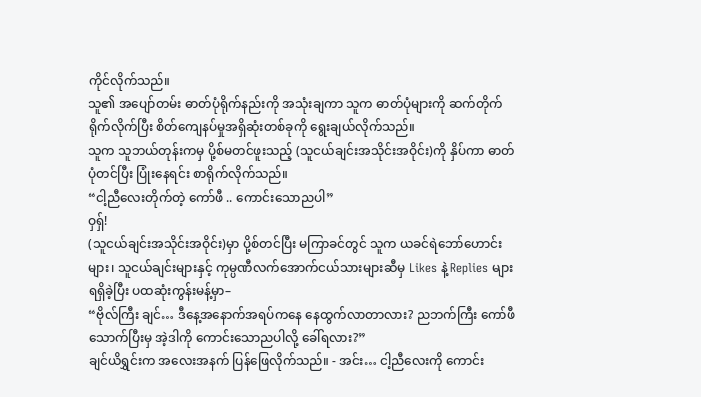ကိုင်လိုက်သည်။
သူ၏ အပျော်တမ်း ဓာတ်ပုံရိုက်နည်းကို အသုံးချကာ သူက ဓာတ်ပုံများကို ဆက်တိုက်ရိုက်လိုက်ပြီး စိတ်ကျေနပ်မှုအရှိဆုံးတစ်ခုကို ရွေးချယ်လိုက်သည်။
သူက သူဘယ်တုန်းကမှ ပို့စ်မတင်ဖူးသည့် (သူငယ်ချင်းအသိုင်းအဝိုင်း)ကို နှိပ်ကာ ဓာတ်ပုံတင်ပြီး ပြုံးနေရင်း စာရိုက်လိုက်သည်။
“ငါ့ညီလေးတိုက်တဲ့ ကော်ဖီ .. ကောင်းသောညပါ”
ဝှရှ်!
(သူငယ်ချင်းအသိုင်းအဝိုင်း)မှာ ပို့စ်တင်ပြီး မကြာခင်တွင် သူက ယခင်ရဲဘော်ဟောင်းများ၊ သူငယ်ချင်းများနှင့် ကုမ္ပဏီလက်အောက်ငယ်သားများဆီမှ Likes နဲ့ Replies များ ရရှိခဲ့ပြီး ပထဆုံးကွန်းမန့်မှာ–
“ဗိုလ်ကြီး ချင်… ဒီနေ့အနောက်အရပ်ကနေ နေထွက်လာတာလား? ညဘက်ကြီး ကော်ဖီသောက်ပြီးမှ အဲ့ဒါကို ကောင်းသောညပါလို့ ခေါ်ရလား?”
ချင်ယိရွှင်းက အလေးအနက် ပြန်ဖြေလိုက်သည်။ - အင်း… ငါ့ညီလေးကို ကောင်း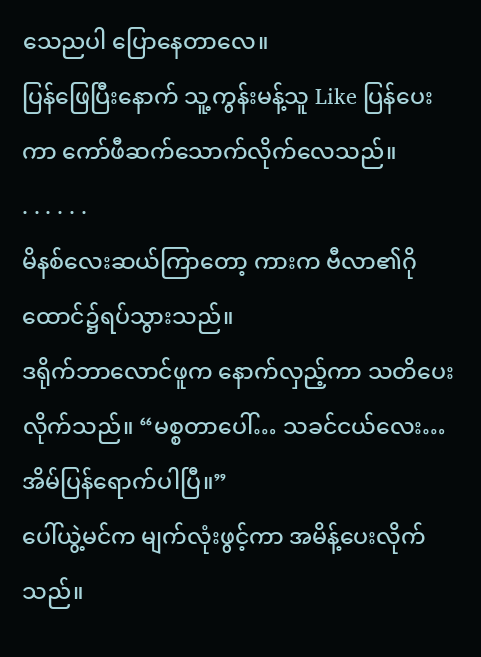သေညပါ ပြောနေတာလေ။
ပြန်ဖြေပြီးနောက် သူ့ကွန်းမန့်သူ Like ပြန်ပေးကာ ကော်ဖီဆက်သောက်လိုက်လေသည်။
. . . . . .
မိနစ်လေးဆယ်ကြာတော့ ကားက ဗီလာ၏ဂိုထောင်၌ရပ်သွားသည်။
ဒရိုက်ဘာလောင်ဖူက နောက်လှည့်ကာ သတိပေးလိုက်သည်။ “မစ္စတာပေါ်… သခင်ငယ်လေး… အိမ်ပြန်ရောက်ပါပြီ။”
ပေါ်ယွဲ့မင်က မျက်လုံးဖွင့်ကာ အမိန့်ပေးလိုက်သည်။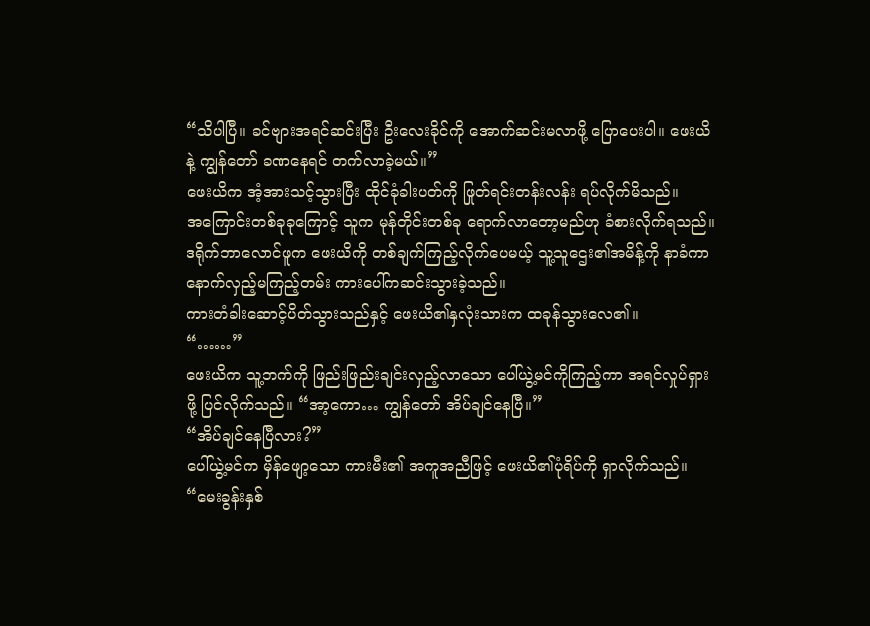“သိပါပြီ။ ခင်ဗျားအရင်ဆင်းပြီး ဦးလေးခိုင်ကို အောက်ဆင်းမလာဖို့ ပြောပေးပါ။ ဖေးယိနဲ့ ကျွန်တော် ခဏနေရင် တက်လာခဲ့မယ်။”
ဖေးယိက အံ့အားသင့်သွားပြီး ထိုင်ခုံခါးပတ်ကို ဖြုတ်ရင်းတန်းလန်း ရပ်လိုက်မိသည်။
အကြောင်းတစ်ခုခုကြောင့် သူက မုန်တိုင်းတစ်ခု ရောက်လာတော့မည်ဟု ခံစားလိုက်ရသည်။
ဒရိုက်ဘာလောင်ဖူက ဖေးယိကို တစ်ချက်ကြည့်လိုက်ပေမယ့် သူ့သူဌေး၏အမိန့်ကို နာခံကာ နောက်လှည့်မကြည့်တမ်း ကားပေါ်ကဆင်းသွားခဲ့သည်။
ကားတံခါးဆောင့်ပိတ်သွားသည်နှင့် ဖေးယိ၏နှလုံးသားက ထခုန်သွားလေ၏။
“……”
ဖေးယိက သူ့ဘက်ကို ဖြည်းဖြည်းချင်းလှည့်လာသော ပေါ်ယွဲ့မင်ကိုကြည့်ကာ အရင်လှုပ်ရှားဖို့ ပြင်လိုက်သည်။ “အာ့ကော… ကျွန်တော် အိပ်ချင်နေပြီ။”
“အိပ်ချင်နေပြီလား?”
ပေါ်ယွဲ့မင်က မှိန်ဖျော့သော ကားမီး၏ အကူအညီဖြင့် ဖေးယိ၏ပုံရိပ်ကို ရှာလိုက်သည်။ “မေးခွန်းနှစ်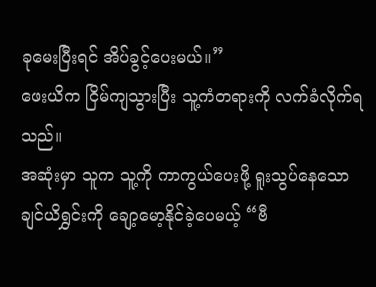ခုမေးပြီးရင် အိပ်ခွင့်ပေးမယ်။”
ဖေးယိက ငြိမ်ကျသွားပြီး သူ့ကံတရားကို လက်ခံလိုက်ရသည်။
အဆုံးမှာ သူက သူ့ကို ကာကွယ်ပေးဖို့ ရူးသွပ်နေသော ချင်ယိရွှင်းကို ချော့မော့နိုင်ခဲ့ပေမယ့် “ဗီ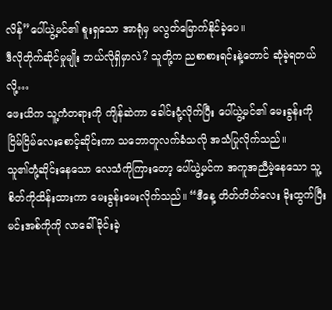လိန်”ပေါ်ယွဲ့မင်၏ စူးရှသော အာရုံမှ မလွတ်မြောက်နိုင်ခဲ့ပေ။
ဒီလိုတိုက်ဆိုင်မှုမျိုး ဘယ်လိုရှိမှာလဲ? သူတို့က ညစာစားရင်းနဲ့တောင် ဆုံခဲ့ရတယ်လို့…
ဖေးယိက သူ့ကံတရားကို ကျိန်ဆဲကာ ခေါင်းငုံ့လိုက်ပြီး ပေါ်ယွဲ့မင်၏ မေးခွန်းကို ငြိမ်ငြိမ်လေးစောင့်ဆိုင်းကာ သဘောတူလက်ခံသလို အသံပြုလိုက်သည်။
သူ၏တုံ့ဆိုင်းနေသော လေသံကိုကြားတော့ ပေါ်ယွဲ့မင်က အကူအညီမဲ့နေသော သူ့စိတ်ကိုထိန်းထားကာ မေးခွန်းမေးလိုက်သည်။ “ဒီနေ့ တိတ်တိတ်လေး ခိုးထွက်ပြီး မင်းအစ်ကိုကို လာခေါ်ခိုင်းခဲ့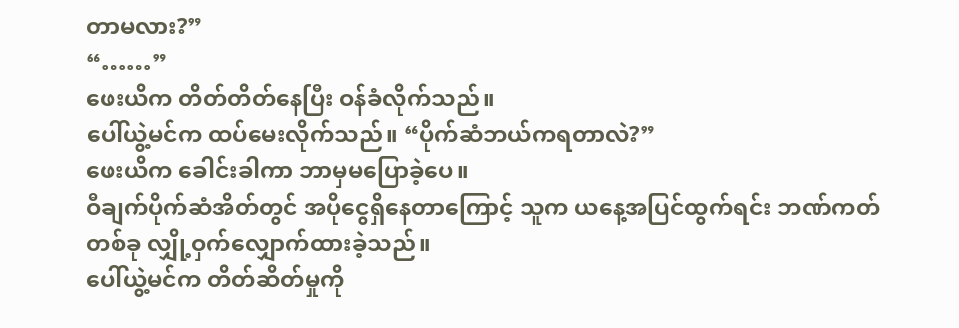တာမလား?”
“……”
ဖေးယိက တိတ်တိတ်နေပြီး ဝန်ခံလိုက်သည်။
ပေါ်ယွဲ့မင်က ထပ်မေးလိုက်သည်။ “ပိုက်ဆံဘယ်ကရတာလဲ?”
ဖေးယိက ခေါင်းခါကာ ဘာမှမပြောခဲ့ပေ။
ဝီချက်ပိုက်ဆံအိတ်တွင် အပိုငွေရှိနေတာကြောင့် သူက ယနေ့အပြင်ထွက်ရင်း ဘဏ်ကတ်တစ်ခု လျှို့ဝှက်လျှောက်ထားခဲ့သည်။
ပေါ်ယွဲ့မင်က တိတ်ဆိတ်မှုကို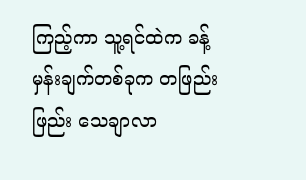ကြည့်ကာ သူ့ရင်ထဲက ခန့်မှန်းချက်တစ်ခုက တဖြည်းဖြည်း သေချာလာ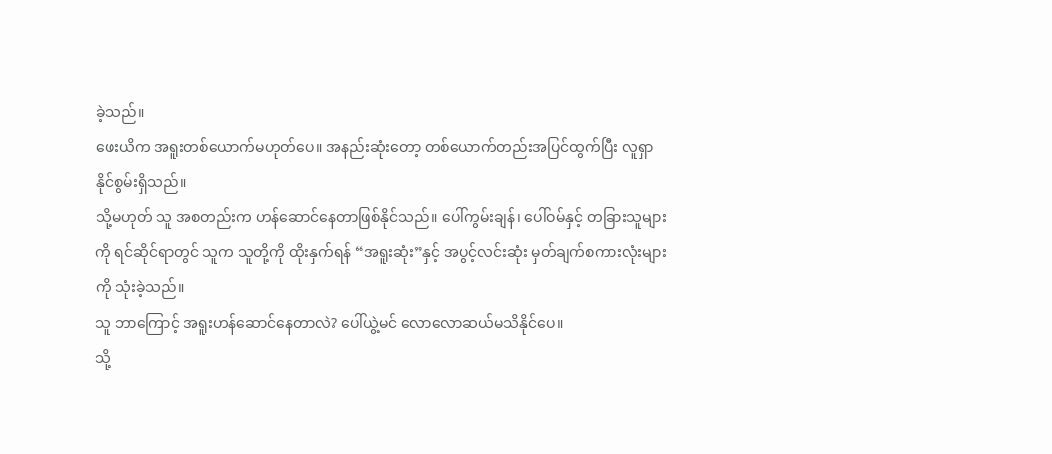ခဲ့သည်။
ဖေးယိက အရူးတစ်ယောက်မဟုတ်ပေ။ အနည်းဆုံးတော့ တစ်ယောက်တည်းအပြင်ထွက်ပြီး လူရှာနိုင်စွမ်းရှိသည်။
သို့မဟုတ် သူ အစတည်းက ဟန်ဆောင်နေတာဖြစ်နိုင်သည်။ ပေါ်ကွမ်းချန်၊ ပေါ်ဝမ်နှင့် တခြားသူများကို ရင်ဆိုင်ရာတွင် သူက သူတို့ကို ထိုးနှက်ရန် “အရူးဆုံး”နှင့် အပွင့်လင်းဆုံး မှတ်ချက်စကားလုံးများကို သုံးခဲ့သည်။
သူ ဘာကြောင့် အရူးဟန်ဆောင်နေတာလဲ? ပေါ်ယွဲ့မင် လောလောဆယ်မသိနိုင်ပေ။
သို့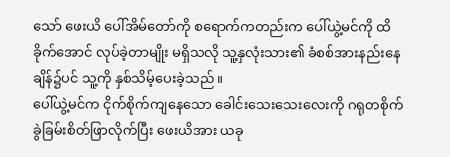သော် ဖေးယိ ပေါ်အိမ်တော်ကို စရောက်ကတည်းက ပေါ်ယွဲ့မင်ကို ထိခိုက်အောင် လုပ်ခဲ့တာမျိုး မရှိသလို သူ့နှလုံးသား၏ ခံစစ်အားနည်းနေချိန်၌ပင် သူ့ကို နှစ်သိမ့်ပေးခဲ့သည်။
ပေါ်ယွဲ့မင်က ငိုက်စိုက်ကျနေသော ခေါင်းသေးသေးလေးကို ဂရုတစိုက် ခွဲခြမ်းစိတ်ဖြာလိုက်ပြီး ဖေးယိအား ယခု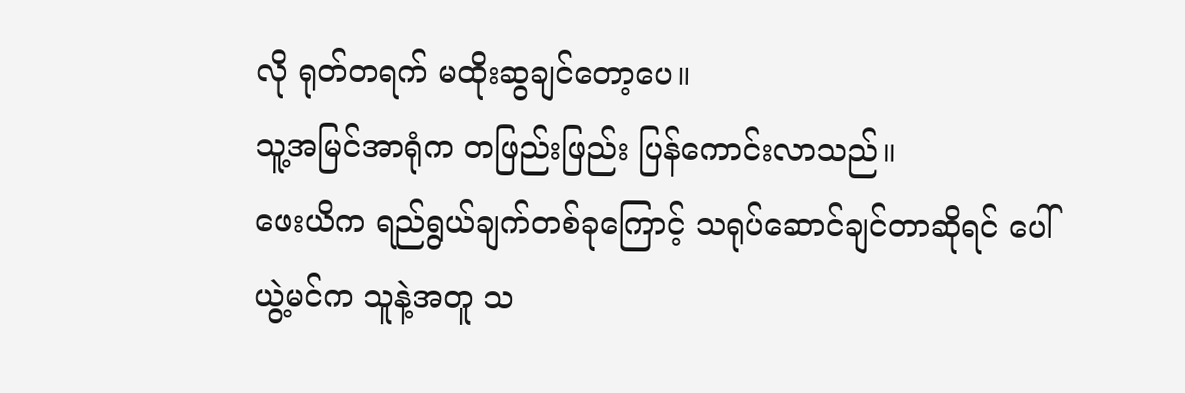လို ရုတ်တရက် မထိုးဆွချင်တော့ပေ။
သူ့အမြင်အာရုံက တဖြည်းဖြည်း ပြန်ကောင်းလာသည်။
ဖေးယိက ရည်ရွယ်ချက်တစ်ခုကြောင့် သရုပ်ဆောင်ချင်တာဆိုရင် ပေါ်ယွဲ့မင်က သူနဲ့အတူ သ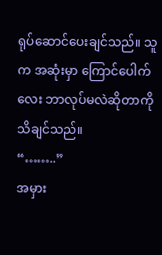ရုပ်ဆောင်ပေးချင်သည်။ သူက အဆုံးမှာ ကြောင်ပေါက်လေး ဘာလုပ်မလဲဆိုတာကို သိချင်သည်။
“……..”
အမှား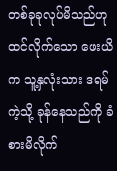တစ်ခုခုလုပ်မိသည်ဟု ထင်လိုက်သော ဖေးယိက သူ့နှလုံးသား ဒရမ်ကဲ့သို့ ခုန်နေသည်ကို ခံစားမိလိုက်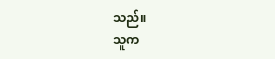သည်။
သူက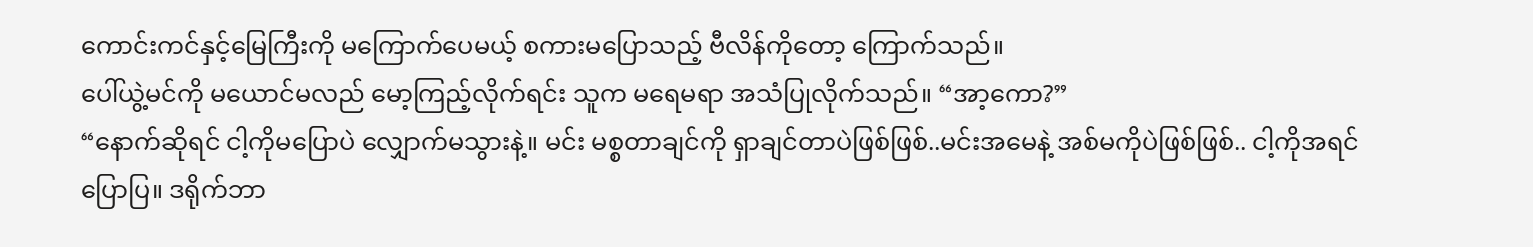ကောင်းကင်နှင့်မြေကြီးကို မကြောက်ပေမယ့် စကားမပြောသည့် ဗီလိန်ကိုတော့ ကြောက်သည်။
ပေါ်ယွဲ့မင်ကို မယောင်မလည် မော့ကြည့်လိုက်ရင်း သူက မရေမရာ အသံပြုလိုက်သည်။ “အာ့ကော?”
“နောက်ဆိုရင် ငါ့ကိုမပြောပဲ လျှောက်မသွားနဲ့။ မင်း မစ္စတာချင်ကို ရှာချင်တာပဲဖြစ်ဖြစ်..မင်းအမေနဲ့ အစ်မကိုပဲဖြစ်ဖြစ်.. ငါ့ကိုအရင်ပြောပြ။ ဒရိုက်ဘာ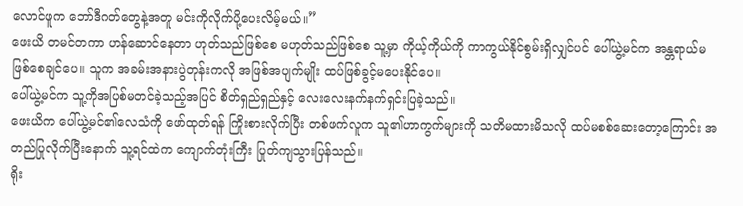လောင်ဖူက ဘော်ဒီဂတ်တွေနဲ့အတူ မင်းကိုလိုက်ပို့ပေးလိမ့်မယ်။”
ဖေးယိ တမင်တကာ ဟန်ဆောင်နေတာ ဟုတ်သည်ဖြစ်စေ မဟုတ်သည်ဖြစ်စေ သူ့မှာ ကိုယ့်ကိုယ်ကို ကာကွယ်နိုင်စွမ်းရှိလျှင်ပင် ပေါ်ယွဲ့မင်က အန္တရာယ်မဖြစ်စေချင်ပေ။ သူက အခမ်းအနားပွဲတုန်းကလို အဖြစ်အပျက်မျိုး ထပ်ဖြစ်ခွင့်မပေးနိုင်ပေ။
ပေါ်ယွဲ့မင်က သူ့ကိုအပြစ်မတင်ခဲ့သည့်အပြင် စိတ်ရှည်ရှည်နှင့် လေးလေးနက်နက်ရှင်းပြခဲ့သည်။
ဖေးယိက ပေါ်ယွဲ့မင်၏လေသံကို ဖော်ထုတ်ရန် ကြိုးစားလိုက်ပြီး တစ်ဖက်လူက သူ၏ဟာကွက်များကို သတိမထားမိသလို ထပ်မစစ်ဆေးတော့ကြောင်း အတည်ပြုလိုက်ပြီးနောက် သူ့ရင်ထဲက ကျောက်တုံးကြီး ပြုတ်ကျသွားပြန်သည်။
ရိုး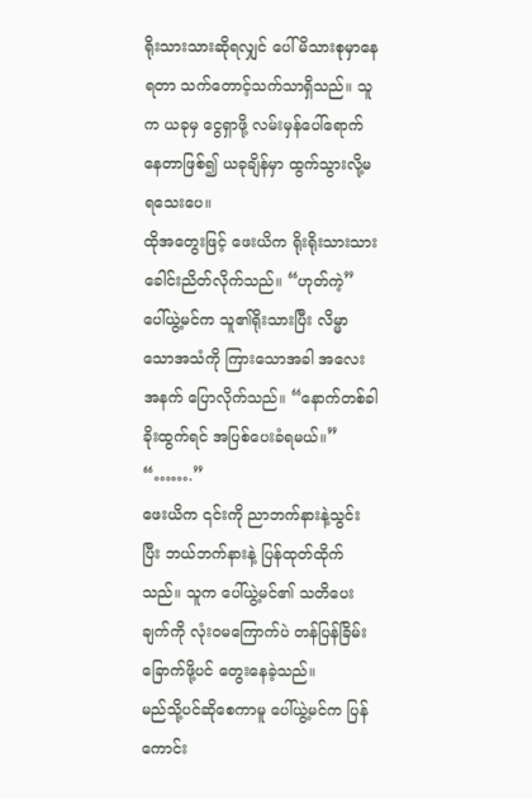ရိုးသားသားဆိုရလျှင် ပေါ်မိသားစုမှာနေရတာ သက်တောင့်သက်သာရှိသည်။ သူက ယခုမှ ငွေရှာဖို့ လမ်းမှန်ပေါ်ရောက်နေတာဖြစ်၍ ယခုချိန်မှာ ထွက်သွားလို့မရသေးပေ။
ထိုအတွေးဖြင့် ဖေးယိက ရိုးရိုးသားသား ခေါင်းညိတ်လိုက်သည်။ “ဟုတ်ကဲ့”
ပေါ်ယွဲ့မင်က သူ၏ရိုးသားပြီး လိမ္မာသောအသံကို ကြားသောအခါ အလေးအနက် ပြောလိုက်သည်။ “နောက်တစ်ခါခိုးထွက်ရင် အပြစ်ပေးခံရမယ်။”
“…….”
ဖေးယိက ၎င်းကို ညာဘက်နားနဲ့သွင်းပြီး ဘယ်ဘက်နားနဲ့ ပြန်ထုတ်ထိုက်သည်။ သူက ပေါ်ယွဲ့မင်၏ သတိပေးချက်ကို လုံးဝမကြောက်ပဲ တန်ပြန်ခြိမ်းခြောက်ဖို့ပင် တွေးနေခဲ့သည်။
မည်သို့ပင်ဆိုစေကာမူ ပေါ်ယွဲ့မင်က ပြန်ကောင်း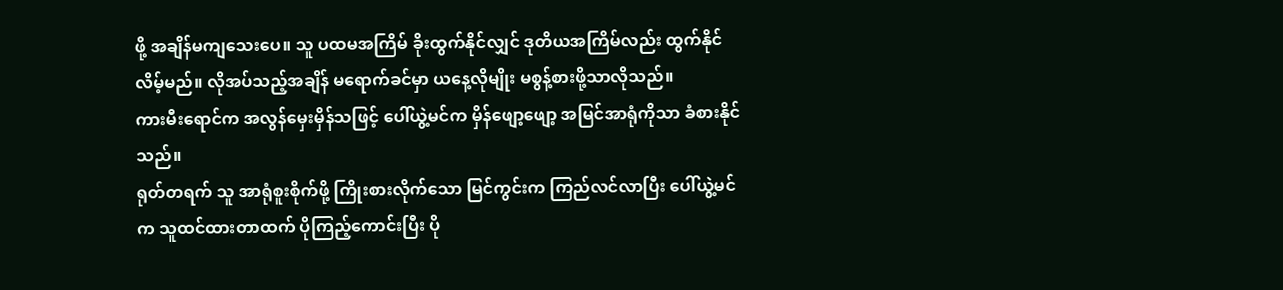ဖို့ အချိန်မကျသေးပေ။ သူ ပထမအကြိမ် ခိုးထွက်နိုင်လျှင် ဒုတိယအကြိမ်လည်း ထွက်နိုင်လိမ့်မည်။ လိုအပ်သည့်အချိန် မရောက်ခင်မှာ ယနေ့လိုမျိုး မစွန့်စားဖို့သာလိုသည်။
ကားမီးရောင်က အလွန်မှေးမှိန်သဖြင့် ပေါ်ယွဲ့မင်က မှိန်ဖျော့ဖျော့ အမြင်အာရုံကိုသာ ခံစားနိုင်သည်။
ရုတ်တရက် သူ အာရုံစူးစိုက်ဖို့ ကြိုးစားလိုက်သော မြင်ကွင်းက ကြည်လင်လာပြီး ပေါ်ယွဲ့မင်က သူထင်ထားတာထက် ပိုကြည့်ကောင်းပြီး ပို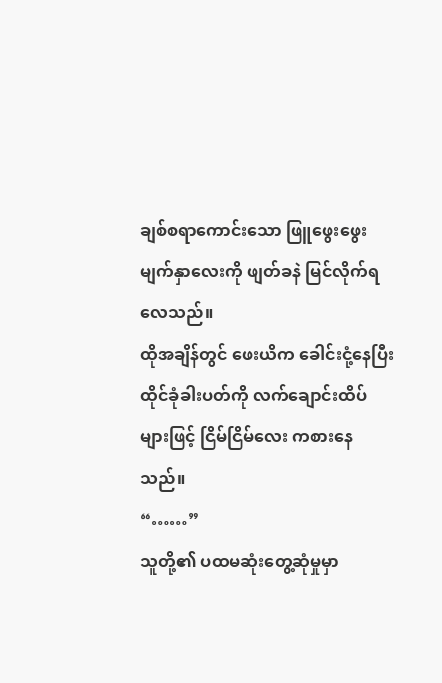ချစ်စရာကောင်းသော ဖြူဖွေးဖွေးမျက်နှာလေးကို ဖျတ်ခနဲ မြင်လိုက်ရလေသည်။
ထိုအချိန်တွင် ဖေးယိက ခေါင်းငုံ့နေပြီး ထိုင်ခုံခါးပတ်ကို လက်ချောင်းထိပ်များဖြင့် ငြိမ်ငြိမ်လေး ကစားနေသည်။
“……”
သူတို့၏ ပထမဆုံးတွေ့ဆုံမှုမှာ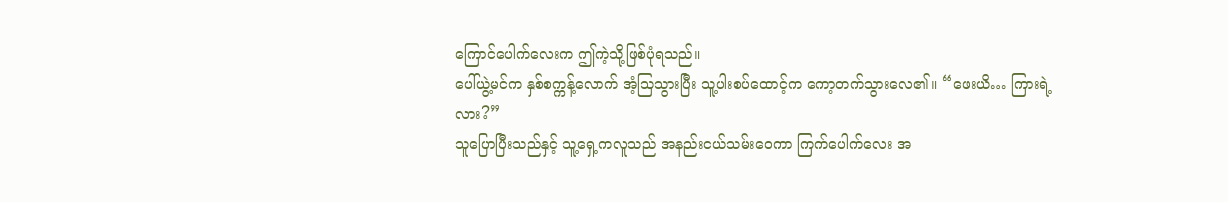ကြောင်ပေါက်လေးက ဤကဲ့သို့ဖြစ်ပုံရသည်။
ပေါ်ယွဲ့မင်က နှစ်စက္ကန့်လောက် အံ့သြသွားပြီး သူ့ပါးစပ်ထောင့်က ကော့တက်သွားလေ၏။ “ဖေးယိ… ကြားရဲ့လား?”
သူပြောပြီးသည်နှင့် သူ့ရှေ့ကလူသည် အနည်းငယ်သမ်းဝေကာ ကြက်ပေါက်လေး အ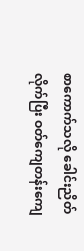စာကောက်သလို ခေါင်းညိတ်လိုက်ပြီး ဝတ်ကျေတန်းကျေ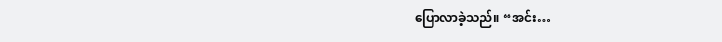ပြောလာခဲ့သည်။ “အင်း…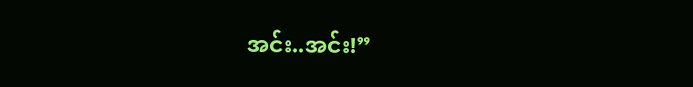အင်း..အင်း!”